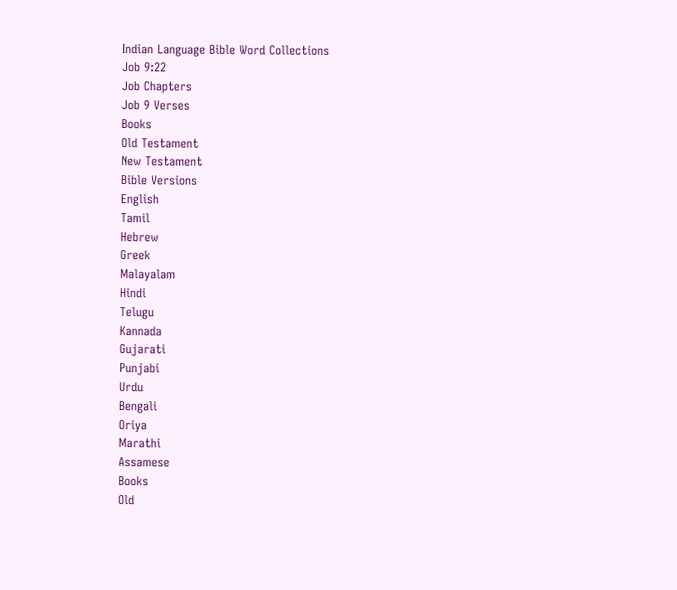Indian Language Bible Word Collections
Job 9:22
Job Chapters
Job 9 Verses
Books
Old Testament
New Testament
Bible Versions
English
Tamil
Hebrew
Greek
Malayalam
Hindi
Telugu
Kannada
Gujarati
Punjabi
Urdu
Bengali
Oriya
Marathi
Assamese
Books
Old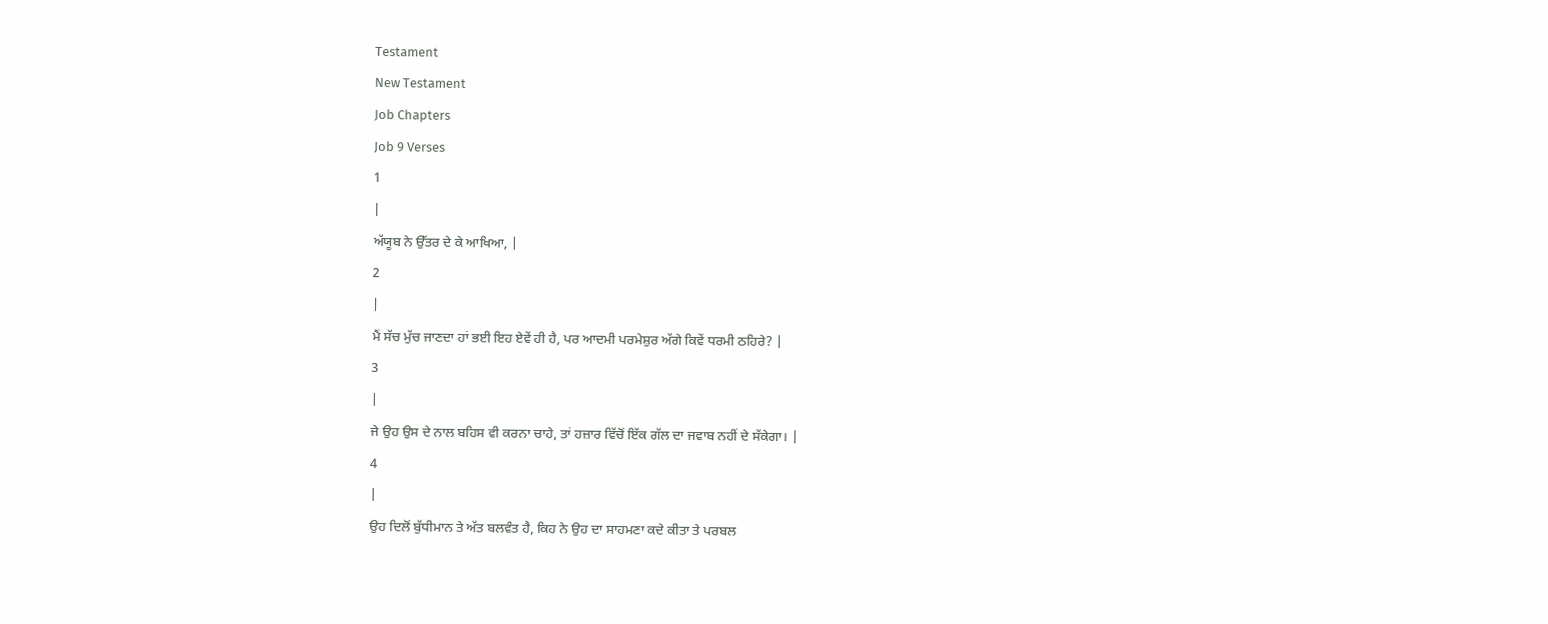Testament
New Testament
Job Chapters
Job 9 Verses
1
|
ਅੱਯੂਬ ਨੇ ਉੱਤਰ ਦੇ ਕੇ ਆਖਿਆ, |
2
|
ਮੈਂ ਸੱਚ ਮੁੱਚ ਜਾਣਦਾ ਹਾਂ ਭਈ ਇਹ ਏਵੇਂ ਹੀ ਹੈ, ਪਰ ਆਦਮੀ ਪਰਮੇਸ਼ੁਰ ਅੱਗੇ ਕਿਵੇਂ ਧਰਮੀ ਠਹਿਰੇ? |
3
|
ਜੇ ਉਹ ਉਸ ਦੇ ਨਾਲ ਬਹਿਸ ਵੀ ਕਰਨਾ ਚਾਹੇ, ਤਾਂ ਹਜ਼ਾਰ ਵਿੱਚੋਂ ਇੱਕ ਗੱਲ ਦਾ ਜਵਾਬ ਨਹੀਂ ਦੇ ਸੱਕੇਗਾ। |
4
|
ਉਹ ਦਿਲੋਂ ਬੁੱਧੀਮਾਨ ਤੇ ਅੱਤ ਬਲਵੰਤ ਹੈ, ਕਿਹ ਨੇ ਉਹ ਦਾ ਸਾਹਮਣਾ ਕਦੇ ਕੀਤਾ ਤੇ ਪਰਬਲ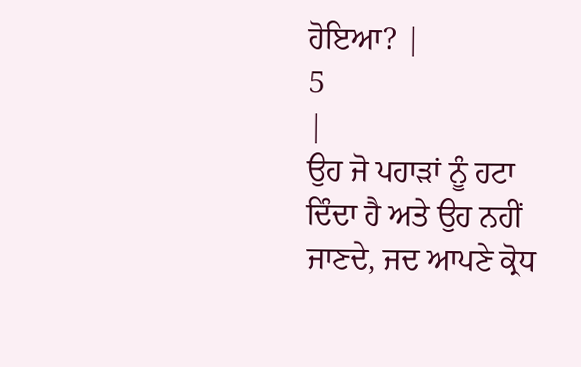ਹੋਇਆ? |
5
|
ਉਹ ਜੋ ਪਹਾੜਾਂ ਨੂੰ ਹਟਾ ਦਿੰਦਾ ਹੈ ਅਤੇ ਉਹ ਨਹੀਂ ਜਾਣਦੇ, ਜਦ ਆਪਣੇ ਕ੍ਰੋਧ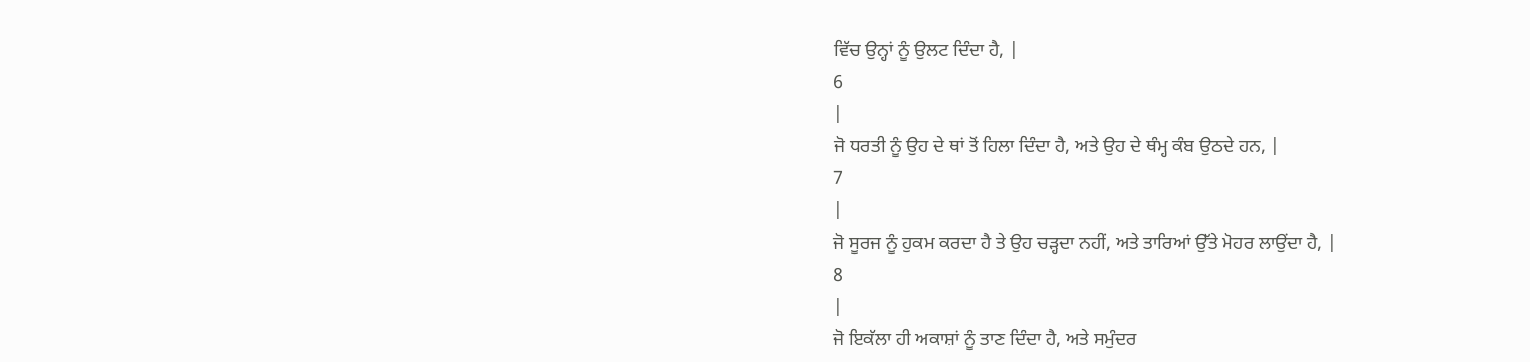ਵਿੱਚ ਉਨ੍ਹਾਂ ਨੂੰ ਉਲਟ ਦਿੰਦਾ ਹੈ, |
6
|
ਜੋ ਧਰਤੀ ਨੂੰ ਉਹ ਦੇ ਥਾਂ ਤੋਂ ਹਿਲਾ ਦਿੰਦਾ ਹੈ, ਅਤੇ ਉਹ ਦੇ ਥੰਮ੍ਹ ਕੰਬ ਉਠਦੇ ਹਨ, |
7
|
ਜੋ ਸੂਰਜ ਨੂੰ ਹੁਕਮ ਕਰਦਾ ਹੈ ਤੇ ਉਹ ਚੜ੍ਹਦਾ ਨਹੀਂ, ਅਤੇ ਤਾਰਿਆਂ ਉੱਤੇ ਮੋਹਰ ਲਾਉਂਦਾ ਹੈ, |
8
|
ਜੋ ਇਕੱਲਾ ਹੀ ਅਕਾਸ਼ਾਂ ਨੂੰ ਤਾਣ ਦਿੰਦਾ ਹੈ, ਅਤੇ ਸਮੁੰਦਰ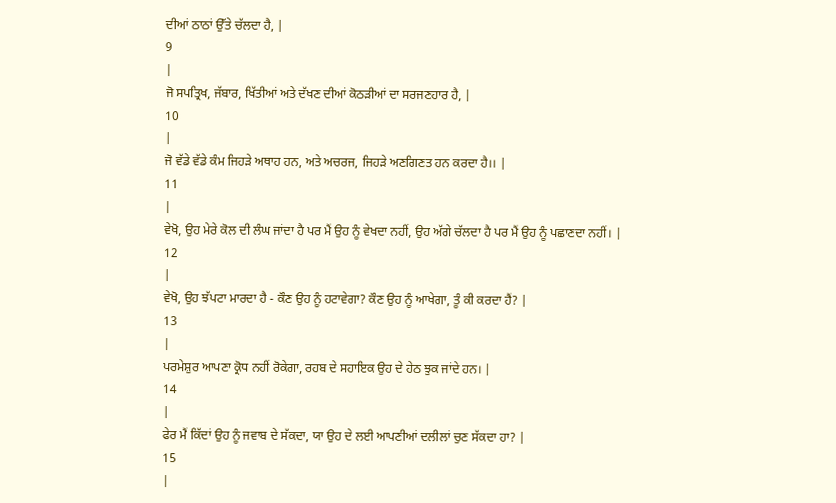ਦੀਆਂ ਠਾਠਾਂ ਉੱਤੇ ਚੱਲਦਾ ਹੈ, |
9
|
ਜੋ ਸਪਤ੍ਰਿਖ, ਜੱਬਾਰ, ਖਿੱਤੀਆਂ ਅਤੇ ਦੱਖਣ ਦੀਆਂ ਕੋਠੜੀਆਂ ਦਾ ਸਰਜਣਹਾਰ ਹੈ, |
10
|
ਜੋ ਵੱਡੇ ਵੱਡੇ ਕੰਮ ਜਿਹੜੇ ਅਥਾਹ ਹਨ, ਅਤੇ ਅਚਰਜ, ਜਿਹੜੇ ਅਣਗਿਣਤ ਹਨ ਕਰਦਾ ਹੈ।। |
11
|
ਵੇਖੋ, ਉਹ ਮੇਰੇ ਕੋਲ ਦੀ ਲੰਘ ਜਾਂਦਾ ਹੈ ਪਰ ਮੈਂ ਉਹ ਨੂੰ ਵੇਖਦਾ ਨਹੀਂ, ਉਹ ਅੱਗੇ ਚੱਲਦਾ ਹੈ ਪਰ ਮੈਂ ਉਹ ਨੂੰ ਪਛਾਣਦਾ ਨਹੀਂ। |
12
|
ਵੇਖੋ, ਉਹ ਝੱਪਟਾ ਮਾਰਦਾ ਹੈ - ਕੌਣ ਉਹ ਨੂੰ ਹਟਾਵੇਗਾ? ਕੌਣ ਉਹ ਨੂੰ ਆਖੇਗਾ, ਤੂੰ ਕੀ ਕਰਦਾ ਹੈਂ? |
13
|
ਪਰਮੇਸ਼ੁਰ ਆਪਣਾ ਕ੍ਰੋਧ ਨਹੀਂ ਰੋਕੇਗਾ, ਰਹਬ ਦੇ ਸਹਾਇਕ ਉਹ ਦੇ ਹੇਠ ਝੁਕ ਜਾਂਦੇ ਹਨ। |
14
|
ਫੇਰ ਮੈਂ ਕਿੱਦਾਂ ਉਹ ਨੂੰ ਜਵਾਬ ਦੇ ਸੱਕਦਾ, ਯਾ ਉਹ ਦੇ ਲਈ ਆਪਣੀਆਂ ਦਲੀਲਾਂ ਚੁਣ ਸੱਕਦਾ ਹਾ? |
15
|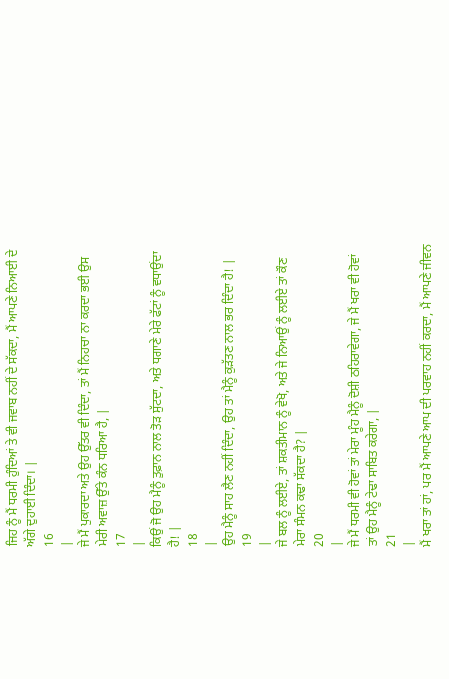ਜਿਹ ਨੂੰ ਮੈਂ ਧਰਮੀ ਹੁੰਦਿਆਂ ਤੇ ਵੀ ਜਵਾਬ ਨਹੀਂ ਦੇ ਸੱਕਦਾ, ਮੈਂ ਆਪਣੇ ਨਿਆਈ ਦੇ ਅੱਗੇ ਦੁਹਾਈ ਦਿੰਦਾ। |
16
|
ਜੇ ਮੈਂ ਪੁਕਾਰਦਾ ਅਤੇ ਉਹ ਉੱਤਰ ਵੀ ਦਿੰਦਾ, ਤਾਂ ਮੈਂ ਨਿਹਚਾ ਨਾ ਕਰਦਾ ਭਈ ਉਸ ਮੇਰੀ ਅਵਾਜ਼ ਉੱਤੇ ਕੰਨ ਧਰਿਆ ਹੈ, |
17
|
ਕਿਉਂ ਜੋ ਉਹ ਮੈਨੂੰ ਤੁਫ਼ਾਨ ਨਾਲ ਤੋੜ ਸੁੱਟਦਾ, ਅਤੇ ਧਗਾਣੇ ਮੇਰੇ ਫੱਟਾਂ ਨੂੰ ਵਧਾਉਂਦਾ ਹੈ! |
18
|
ਉਹ ਮੈਨੂੰ ਸਾਹ ਲੈਣ ਨਹੀਂ ਦਿੰਦਾ, ਉਹ ਤਾਂ ਮੈਨੂੰ ਕੁੜੱਤਣ ਨਾਲ ਭਰ ਦਿੰਦਾ ਹੈ! |
19
|
ਜੇ ਬਲ ਨੂੰ ਲਈਏ, ਤਾਂ ਸ਼ਕਤੀਮਾਨ ਨੂੰ ਵੇਖੋ, ਅਤੇ ਜੇ ਨਿਆਉਂ ਨੂੰ ਲਈਏ ਤਾਂ ਕੌਣ ਮੇਰਾ ਸੰਮਨ ਕਢਾ ਸੱਕਦਾ ਹੈ? |
20
|
ਜੇ ਮੈਂ ਧਰਮੀ ਵੀ ਹੋਵਾਂ ਤਾਂ ਮੇਰਾ ਮੂੰਹ ਮੈਨੂੰ ਦੋਸ਼ੀ ਠਹਿਰਾਵੇਗਾ, ਜੇ ਮੈਂ ਖਰਾ ਵੀ ਹੋਵਾਂ ਤਾਂ ਉਹ ਮੈਨੂੰ ਟੇਢਾ ਸਾਬਿਤ ਕਰੇਗਾ, |
21
|
ਮੈਂ ਖਰਾ ਤਾਂ ਹਾਂ, ਪਰ ਮੈਂ ਆਪਣੇ ਆਪ ਦੀ ਪਰਵਾਹ ਨਹੀਂ ਕਰਦਾ, ਮੈਂ ਆਪਣੇ ਜੀਵਨ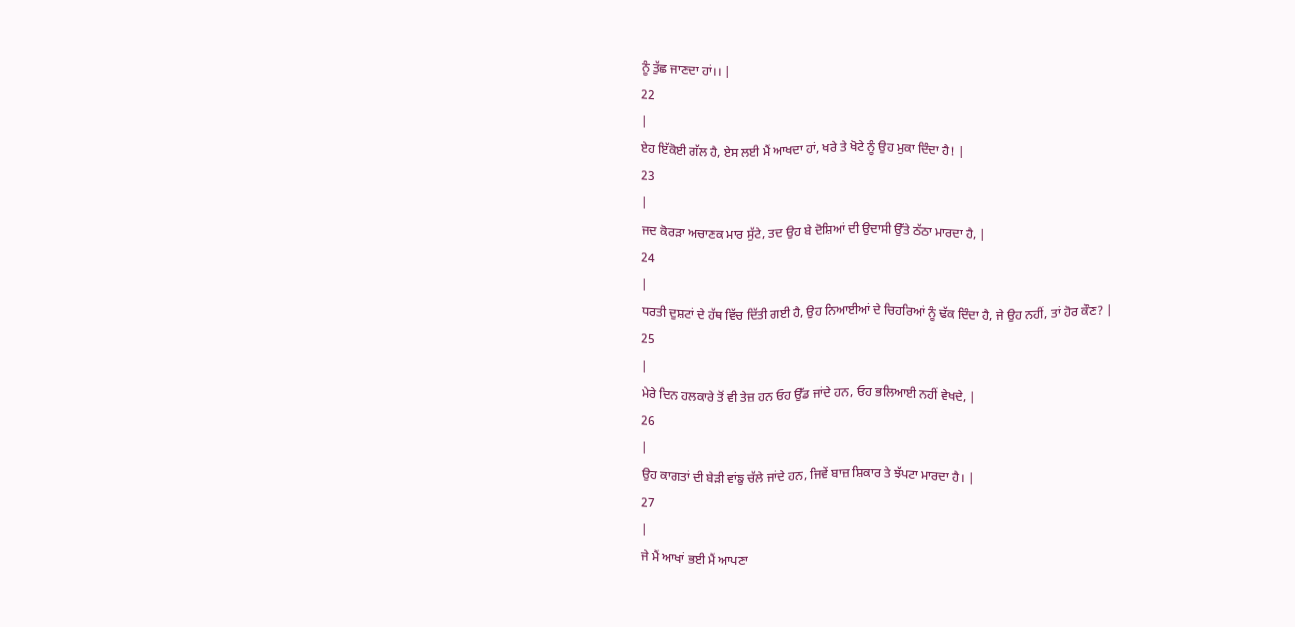ਨੂੰ ਤੁੱਛ ਜਾਣਦਾ ਹਾਂ।। |
22
|
ਏਹ ਇੱਕੋਈ ਗੱਲ ਹੈ, ਏਸ ਲਈ ਮੈਂ ਆਖਦਾ ਹਾਂ, ਖਰੇ ਤੇ ਖੋਟੇ ਨੂੰ ਉਹ ਮੁਕਾ ਦਿੰਦਾ ਹੈ! |
23
|
ਜਦ ਕੋਰੜਾ ਅਚਾਣਕ ਮਾਰ ਸੁੱਟੇ, ਤਦ ਉਹ ਬੇ ਦੋਸ਼ਿਆਂ ਦੀ ਉਦਾਸੀ ਉੱਤੇ ਠੱਠਾ ਮਾਰਦਾ ਹੈ, |
24
|
ਧਰਤੀ ਦੁਸ਼ਟਾਂ ਦੇ ਹੱਥ ਵਿੱਚ ਦਿੱਤੀ ਗਈ ਹੈ, ਉਹ ਨਿਆਈਆਂ ਦੇ ਚਿਹਰਿਆਂ ਨੂੰ ਢੱਕ ਦਿੰਦਾ ਹੈ, ਜੇ ਉਹ ਨਹੀਂ, ਤਾਂ ਹੋਰ ਕੌਣ? |
25
|
ਮੇਰੇ ਦਿਨ ਹਲਕਾਰੇ ਤੋਂ ਵੀ ਤੇਜ਼ ਹਨ ਓਹ ਉੱਡ ਜਾਂਦੇ ਹਨ, ਓਹ ਭਲਿਆਈ ਨਹੀਂ ਵੇਖਦੇ, |
26
|
ਉਹ ਕਾਗਤਾਂ ਦੀ ਬੇੜੀ ਵਾਂਙੁ ਚੱਲੇ ਜਾਂਦੇ ਹਨ, ਜਿਵੇਂ ਬਾਜ਼ ਸ਼ਿਕਾਰ ਤੇ ਝੱਪਟਾ ਮਾਰਦਾ ਹੈ। |
27
|
ਜੇ ਮੈਂ ਆਖਾਂ ਭਈ ਮੈਂ ਆਪਣਾ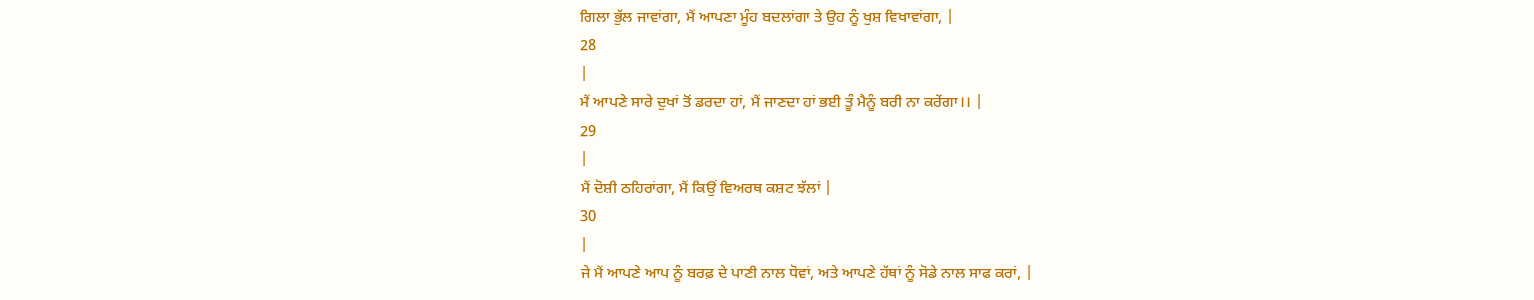ਗਿਲਾ ਭੁੱਲ ਜਾਵਾਂਗਾ, ਮੈਂ ਆਪਣਾ ਮੂੰਹ ਬਦਲਾਂਗਾ ਤੇ ਉਹ ਨੂੰ ਖੁਸ਼ ਵਿਖਾਵਾਂਗਾ, |
28
|
ਮੈਂ ਆਪਣੇ ਸਾਰੇ ਦੁਖਾਂ ਤੋਂ ਡਰਦਾ ਹਾਂ, ਮੈਂ ਜਾਣਦਾ ਹਾਂ ਭਈ ਤੂੰ ਮੈਨੂੰ ਬਰੀ ਨਾ ਕਰੇਂਗਾ।। |
29
|
ਮੈਂ ਦੋਸ਼ੀ ਠਹਿਰਾਂਗਾ, ਮੈਂ ਕਿਉਂ ਵਿਅਰਥ ਕਸ਼ਟ ਝੱਲਾਂ |
30
|
ਜੇ ਮੈਂ ਆਪਣੇ ਆਪ ਨੂੰ ਬਰਫ਼ ਦੇ ਪਾਣੀ ਨਾਲ ਧੋਵਾਂ, ਅਤੇ ਆਪਣੇ ਹੱਥਾਂ ਨੂੰ ਸੋਡੇ ਨਾਲ ਸਾਫ ਕਰਾਂ, |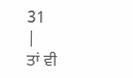31
|
ਤਾਂ ਵੀ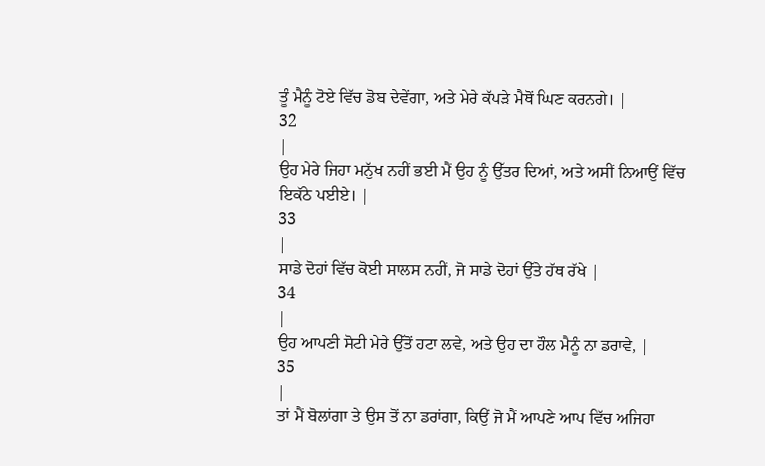ਤੂੰ ਮੈਨੂੰ ਟੋਏ ਵਿੱਚ ਡੋਬ ਦੇਵੇਂਗਾ, ਅਤੇ ਮੇਰੇ ਕੱਪੜੇ ਮੈਥੋਂ ਘਿਣ ਕਰਨਗੇ। |
32
|
ਉਹ ਮੇਰੇ ਜਿਹਾ ਮਨੁੱਖ ਨਹੀਂ ਭਈ ਮੈਂ ਉਹ ਨੂੰ ਉੱਤਰ ਦਿਆਂ, ਅਤੇ ਅਸੀਂ ਨਿਆਉਂ ਵਿੱਚ ਇਕੱਠੇ ਪਈਏ। |
33
|
ਸਾਡੇ ਦੋਹਾਂ ਵਿੱਚ ਕੋਈ ਸਾਲਸ ਨਹੀਂ, ਜੋ ਸਾਡੇ ਦੋਹਾਂ ਉੱਤੇ ਹੱਥ ਰੱਖੇ |
34
|
ਉਹ ਆਪਣੀ ਸੋਟੀ ਮੇਰੇ ਉੱਤੋਂ ਹਟਾ ਲਵੇ, ਅਤੇ ਉਹ ਦਾ ਹੌਲ ਮੈਨੂੰ ਨਾ ਡਰਾਵੇ, |
35
|
ਤਾਂ ਮੈਂ ਬੋਲਾਂਗਾ ਤੇ ਉਸ ਤੋਂ ਨਾ ਡਰਾਂਗਾ, ਕਿਉਂ ਜੋ ਮੈਂ ਆਪਣੇ ਆਪ ਵਿੱਚ ਅਜਿਹਾ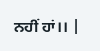ਨਹੀਂ ਹਾਂ।। |